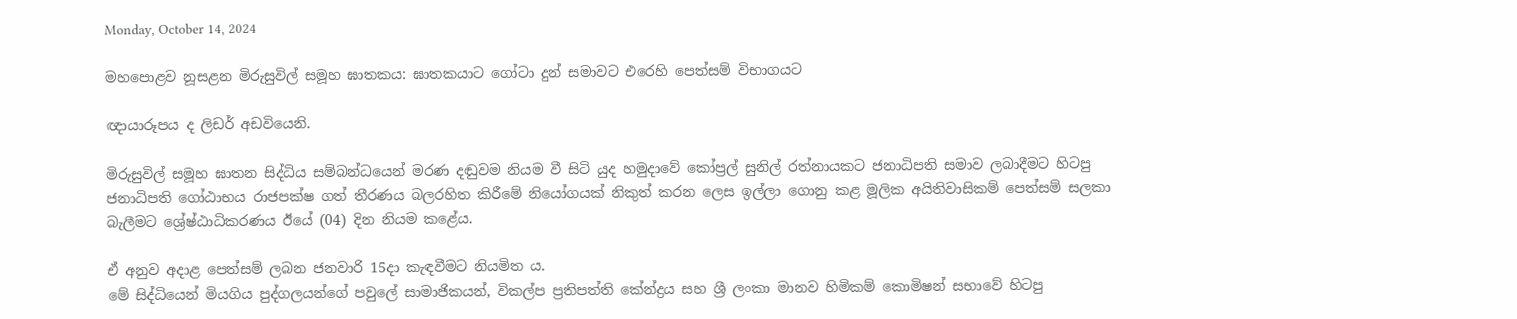Monday, October 14, 2024

මහපොළව නූසළන මිරුසුවිල් සමූහ ඝාතකය: ඝාතකයාට ගෝටා දුන් සමාවට එරෙහි පෙත්සම් විභාගයට

ඥායාරූපය ද ලිඩර් අඩවියෙනි.

මිරුසුවිල් සමූහ ඝාතන සිද්ධිය සම්බන්ධයෙන් මරණ දඬුවම නියම වී සිටි යුද හමුදාවේ කෝප්‍රල් සුනිල් රත්නායකට ජනාධිපති සමාව ලබාදීමට හිටපු ජනාධිපති ගෝඨාභය රාජපක්ෂ ගත් තීරණය බලරහිත කිරීමේ නියෝගයක් නිකුත් කරන ලෙස ඉල්ලා ගොනු කළ මූලික අයිතිවාසිකම් පෙත්සම් සලකා බැලීමට ශ්‍රේෂ්ඨාධිකරණය ඊයේ (04) දින නියම කළේය.

ඒ අනුව අදාළ පෙත්සම් ලබන ජනවාරි 15දා කැඳවීමට නියමිත ය.
මේ සිද්ධියෙන් මියගිය පුද්ගලයන්ගේ පවුලේ සාමාජිකයන්, විකල්ප ප්‍රතිපත්ති කේන්ද්‍රය සහ ශ්‍රී ලංකා මානව හිමිකම් කොමිෂන් සභාවේ හිටපු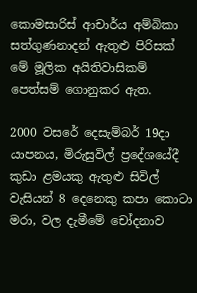කොමසාරිස් ආචාර්ය අම්බිකා සත්ගුණනාදන් ඇතුළු පිරිසක් මේ මූලික අයිතිවාසිකම් පෙත්සම් ගොනුකර ඇත.

2000 වසරේ දෙසැම්බර් 19දා යාපනය, මිරුසුවිල් ප්‍රදේශයේදී කුඩා ළමයකු ඇතුළු සිවිල් වැසියන් 8 දෙනෙකු කපා කොටා මරා, වල දැමීමේ චෝදනාව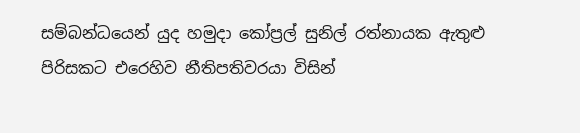සම්බන්ධයෙන් යුද හමුදා කෝප්‍රල් සුනිල් රත්නායක ඇතුළු පිරිසකට එරෙහිව නීතිපතිවරයා විසින්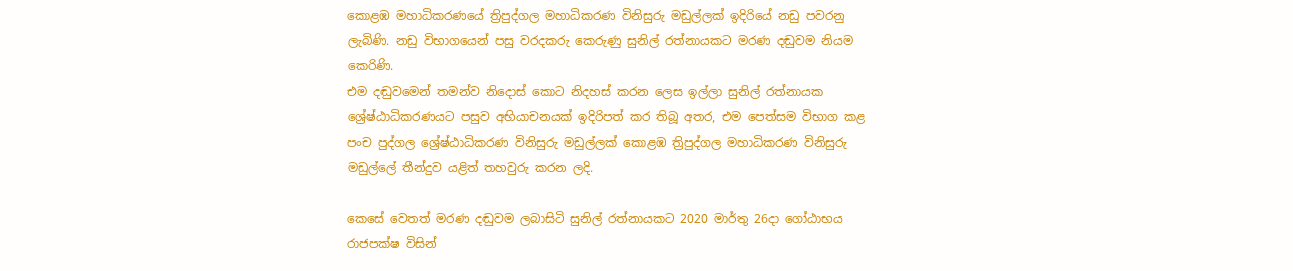කොළඹ මහාධිකරණයේ ත්‍රිපුද්ගල මහාධිකරණ විනිසුරු මඩුල්ලක් ඉදිරියේ නඩු පවරනු ලැබිණි. නඩු විභාගයෙන් පසු වරදකරු කෙරුණු සුනිල් රත්නායකට මරණ දඬුවම නියම කෙරිණි.
එම දඬුවමෙන් තමන්ව නිදොස් කොට නිදහස් කරන ලෙස ඉල්ලා සුනිල් රත්නායක ශ්‍රේෂ්ඨාධිකරණයට පසුව අභියාචනයක් ඉදිරිපත් කර තිබූ අතර, එම පෙත්සම විභාග කළ පංච පුද්ගල ශ්‍රේෂ්ඨාධිකරණ විනිසුරු මඩුල්ලක් කොළඹ ත්‍රිපුද්ගල මහාධිකරණ විනිසුරු මඩුල්ලේ තීන්දුව යළිත් තහවුරු කරන ලදි.

කෙසේ වෙතත් මරණ දඬුවම ලබාසිටි සුනිල් රත්නායකට 2020 මාර්තු 26දා ගෝඨාභය රාජපක්ෂ විසින්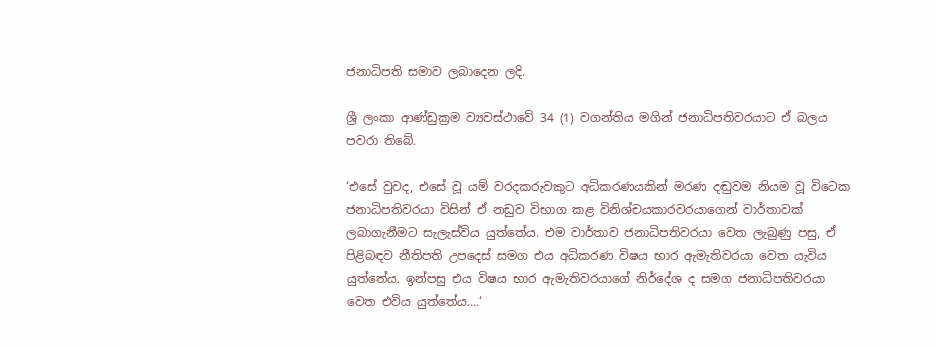ජනාධිපති සමාව ලබාදෙන ලදි.

ශ්‍රී ලංකා ආණ්ඩුක්‍රම ව්‍යවස්ථාවේ 34 (1) වගන්තිය මගින් ජනාධිපතිවරයාට ඒ බලය පවරා තිබේ.

‘එසේ වුවද, එසේ වූ යම් වරදකරුවකුට අධිකරණයකින් මරණ දඬුවම නියම වූ විටෙක ජනාධිපතිවරයා විසින් ඒ නඩුව විභාග කළ විනිශ්චයකාරවරයාගෙන් වාර්තාවක් ලබාගැනීමට සැලැස්විය යුත්තේය. එම වාර්තාව ජනාධිපතිවරයා වෙත ලැබුණු පසු, ඒ පිළිබඳව නීතිපති උපදෙස් සමග එය අධිකරණ විෂය භාර ඇමැතිවරයා වෙත යැවිය යුත්තේය. ඉන්පසු එය විෂය භාර ඇමැතිවරයාගේ නිර්දේශ ද සමග ජනාධිපතිවරයා වෙත එවිය යුත්තේය….‘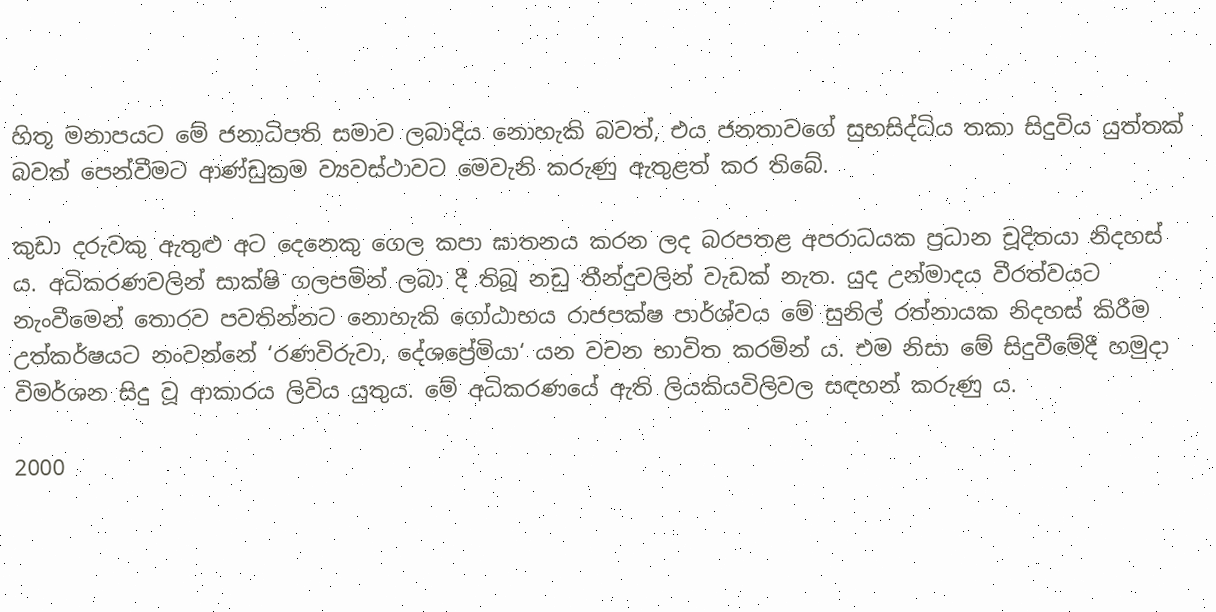හිතූ මනාපයට මේ ජනාධිපති සමාව ලබාදිය නොහැකි බවත්, එය ජනතාවගේ සුභසිද්ධිය තකා සිදුවිය යුත්තක් බවත් පෙන්වීමට ආණ්ඩුක්‍රම ව්‍යවස්ථාවට මෙවැනි කරුණු ඇතුළත් කර තිබේ.

කුඩා දරුවකු ඇතුළු අට දෙනෙකු ගෙල කපා ඝාතනය කරන ලද බරපතළ අපරාධයක ප්‍රධාන චූදිතයා නිදහස් ය. අධිකරණවලින් සාක්ෂි ගලපමින් ලබා දී තිබූ නඩු තීන්දුවලින් වැඩක් නැත. යුද උන්මාදය වීරත්වයට නැංවීමෙන් තොරව පවතින්නට නොහැකි ගෝඨාභය රාජපක්ෂ පාර්ශ්වය මේ සුනිල් රත්නායක නිදහස් කිරීම උත්කර්ෂයට නංවන්නේ ‘රණවිරුවා, දේශප්‍රේමියා‘ යන වචන භාවිත කරමින් ය. එම නිසා මේ සිදුවීමේදී හමුදා විමර්ශන සිදු වූ ආකාරය ලිවිය යුතුය. මේ අධිකරණයේ ඇති ලියකියවිලිවල සඳහන් කරුණු ය.

2000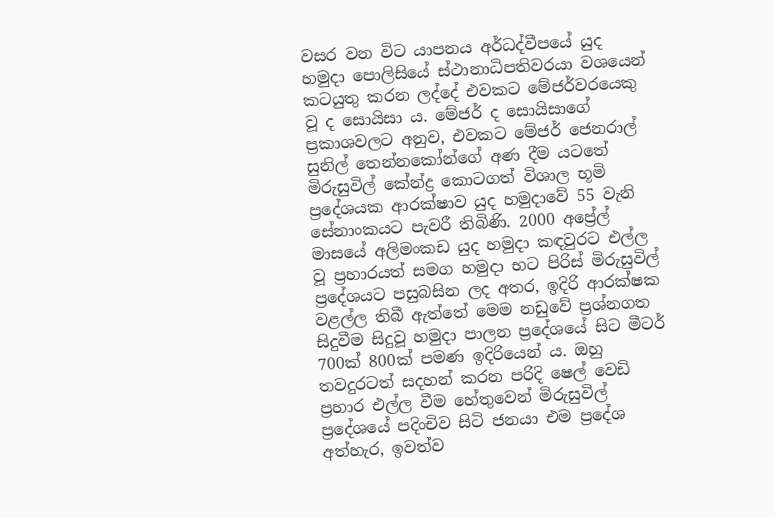වසර වන විට යාපනය අර්ධද්වීපයේ යුද හමුදා පොලිසියේ ස්ථානාධිපතිවරයා වශයෙන් කටයුතු කරන ලද්දේ එවකට මේජර්වරයෙකු වූ ද සොයිසා ය. මේජර් ද සොයිසාගේ ප්‍රකාශවලට අනුව, එවකට මේජර් ජෙනරාල් සුනිල් තෙන්නකෝන්ගේ අණ දීම යටතේ මිරුසුවිල් කේන්ද්‍ර කොටගත් විශාල භූමි ප්‍රදේශයක ආරක්ෂාව යුද හමුදාවේ 55 වැනි සේනාංකයට පැවරී තිබිණි. 2000 අප්‍රේල් මාසයේ අලිමංකඩ යුද හමුදා කඳවුරට එල්ල වූ ප්‍රහාරයත් සමග හමුදා භට පිරිස් මිරුසුවිල් ප්‍රදේශයට පසුබසින ලද අතර, ඉදිරි ආරක්ෂක වළල්ල තිබී ඇත්තේ මෙම නඩුවේ ප්‍රශ්නගත සිදුවීම සිදුවූ හමුදා පාලන ප්‍රදේශයේ සිට මීටර් 700ක් 800ක් පමණ ඉදිරියෙන් ය. ඔහු තවදුරටත් සදහන් කරන පරිදි ෂෙල් වෙඩි ප්‍රහාර එල්ල වීම හේතුවෙන් මිරුසුවිල් ප්‍රදේශයේ පදිංචිව සිටි ජනයා එම ප්‍රදේශ අත්හැර, ඉවත්ව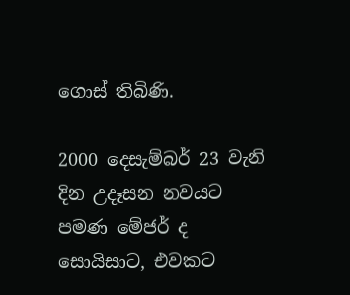ගොස් තිබිණි.

2000 දෙසැම්බර් 23 වැනි දින උදෑසන නවයට පමණ මේජර් ද සොයිසාට, එවකට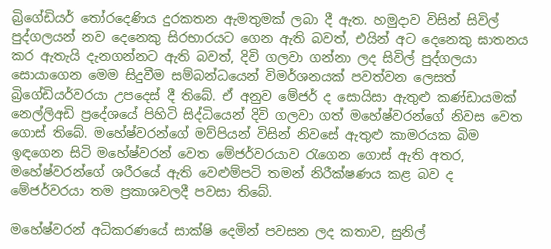බ්‍රිගේඩියර් තෝරදෙණිය දුරකතන ඇමතුමක් ලබා දී ඇත. හමුදාව විසින් සිවිල් පුද්ගලයන් නව දෙනෙකු සිරභාරයට ගෙන ඇති බවත්, එයින් අට දෙනෙකු ඝාතනය කර ඇතැයි දැනගන්නට ඇති බවත්, දිවි ගලවා ගන්නා ලද සිවිල් පුද්ගලයා සොයාගෙන මෙම සිදුවීම සම්බන්ධයෙන් විමර්ශනයක් පවත්වන ලෙසත් බ්‍රිගේඩියර්වරයා උපදෙස් දී තිබේ. ඒ අනුව මේජර් ද සොයිසා ඇතුළු කණ්ඩායමක් නෙල්ලිඅඩි ප්‍රදේශයේ පිහිටි සිද්ධියෙන් දිවි ගලවා ගත් මහේෂ්වරන්ගේ නිවස වෙත ගොස් තිබේ. මහේෂ්වරන්ගේ මව්පියන් විසින් නිවසේ ඇතුළු කාමරයක බිම ඉඳගෙන සිටි මහේෂ්වරන් වෙත මේජර්වරයාව රැගෙන ගොස් ඇති අතර, මහේෂ්වරන්ගේ ශරීරයේ ඇති වෙළුම්පටි තමන් නිරීක්ෂණය කළ බව ද මේජර්වරයා තම ප්‍රකාශවලදී පවසා තිබේ.

මහේෂ්වරන් අධිකරණයේ සාක්ෂි දෙමින් පවසන ලද කතාව, සුනිල්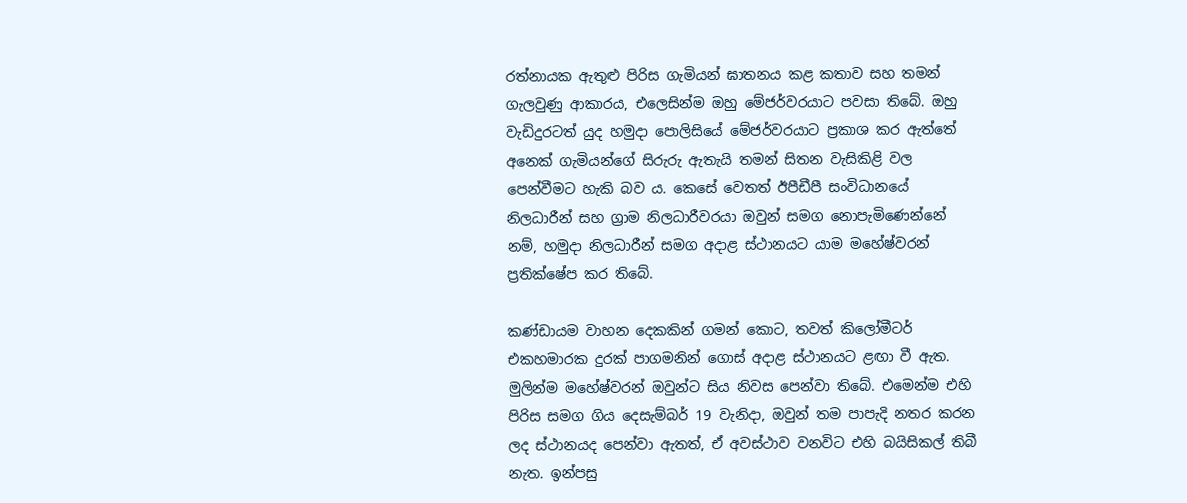රත්නායක ඇතුළු පිරිස ගැමියන් ඝාතනය කළ කතාව සහ තමන් ගැලවුණු ආකාරය, එලෙසින්ම ඔහු මේජර්වරයාට පවසා තිබේ. ඔහු වැඩිදුරටත් යුද හමුදා පොලිසියේ මේජර්වරයාට ප්‍රකාශ කර ඇත්තේ අනෙක් ගැමියන්ගේ සිරුරු ඇතැයි තමන් සිතන වැසිකිළි වල පෙන්වීමට හැකි බව ය. කෙසේ වෙතත් ඊපීඩීපී සංවිධානයේ නිලධාරීන් සහ ග්‍රාම නිලධාරීවරයා ඔවුන් සමග නොපැමිණෙන්නේ නම්, හමුදා නිලධාරීන් සමග අදාළ ස්ථානයට යාම මහේෂ්වරන් ප්‍රතික්ෂේප කර තිබේ.

කණ්ඩායම වාහන දෙකකින් ගමන් කොට, තවත් කිලෝමීටර් එකහමාරක දුරක් පාගමනින් ගොස් අදාළ ස්ථානයට ළඟා වී ඇත. මුලින්ම මහේෂ්වරන් ඔවුන්ට සිය නිවස පෙන්වා තිබේ. එමෙන්ම එහි පිරිස සමග ගිය දෙසැම්බර් 19 වැනිදා, ඔවුන් තම පාපැදි නතර කරන ලද ස්ථානයද පෙන්වා ඇතත්, ඒ අවස්ථාව වනවිට එහි බයිසිකල් තිබී නැත. ඉන්පසු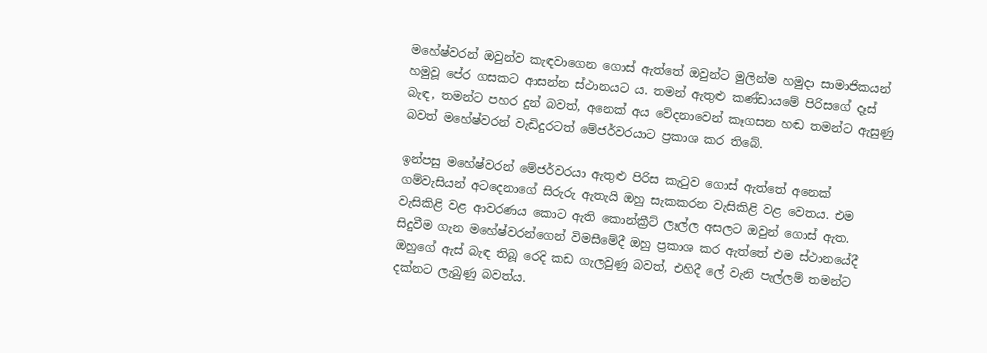මහේෂ්වරන් ඔවුන්ව කැඳවාගෙන ගොස් ඇත්තේ ඔවුන්ට මුලින්ම හමුදා සාමාජිකයන් හමුවූ පේර ගසකට ආසන්න ස්ථානයට ය. තමන් ඇතුළු කණ්ඩායමේ පිරිසගේ දෑස් බැඳ, තමන්ට පහර දුන් බවත්, අනෙක් අය වේදනාවෙන් කෑගසන හඬ තමන්ට ඇසුණු බවත් මහේෂ්වරන් වැඩිදුරටත් මේජර්වරයාට ප්‍රකාශ කර තිබේ.

ඉන්පසු මහේෂ්වරන් මේජර්වරයා ඇතුළු පිරිස කැටුව ගොස් ඇත්තේ අනෙක් ගම්වැසියන් අටදෙනාගේ සිරුරු ඇතැයි ඔහු සැකකරන වැසිකිළි වළ වෙතය. එම වැසිකිළි වළ ආවරණය කොට ඇති කොන්ක්‍රීට් ලෑල්ල අසලට ඔවුන් ගොස් ඇත. සිදුවීම ගැන මහේෂ්වරන්ගෙන් විමසීමේදී ඔහු ප්‍රකාශ කර ඇත්තේ එම ස්ථානයේදී ඔහුගේ ඇස් බැඳ තිබූ රෙදි කඩ ගැලවුණු බවත්, එහිදී ලේ වැනි පැල්ලම් තමන්ට දක්නට ලැබුණු බවත්ය.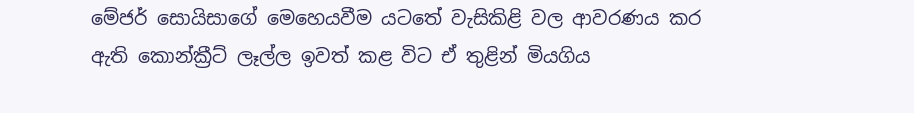මේජර් සොයිසාගේ මෙහෙයවීම යටතේ වැසිකිළි වල ආවරණය කර ඇති කොන්ක්‍රීට් ලෑල්ල ඉවත් කළ විට ඒ තුළින් මියගිය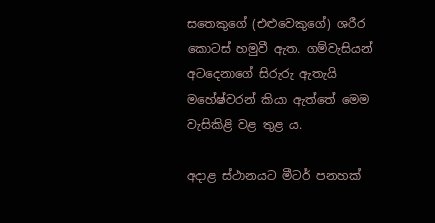සතෙකුගේ (එළුවෙකුගේ) ශරීර කොටස් හමුවී ඇත. ගම්වැසියන් අටදෙනාගේ සිරුරු ඇතැයි මහේෂ්වරන් කියා ඇත්තේ මෙම වැසිකිළි වළ තුළ ය.

අදාළ ස්ථානයට මීටර් පනහක්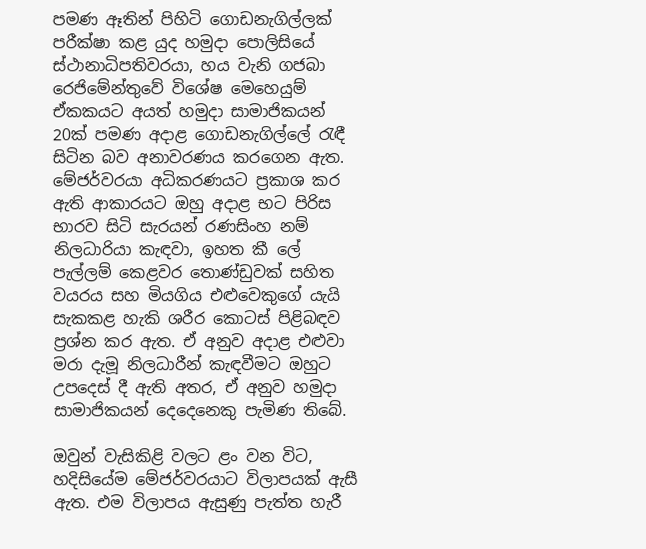පමණ ඈතින් පිහිටි ගොඩනැගිල්ලක් පරීක්ෂා කළ යුද හමුදා පොලිසියේ ස්ථානාධිපතිවරයා, හය වැනි ගජබා රෙජිමේන්තුවේ විශේෂ මෙහෙයුම් ඒකකයට අයත් හමුදා සාමාජිකයන් 20ක් පමණ අදාළ ගොඩනැගිල්ලේ රැඳී සිටින බව අනාවරණය කරගෙන ඇත. මේජර්වරයා අධිකරණයට ප්‍රකාශ කර ඇති ආකාරයට ඔහු අදාළ භට පිරිස භාරව සිටි සැරයන් රණසිංහ නම් නිලධාරියා කැඳවා, ඉහත කී ලේ පැල්ලම් කෙළවර තොණ්ඩුවක් සහිත වයරය සහ මියගිය එළුවෙකුගේ යැයි සැකකළ හැකි ශරීර කොටස් පිළිබඳව ප්‍රශ්න කර ඇත. ඒ අනුව අදාළ එළුවා මරා දැමූ නිලධාරීන් කැඳවීමට ඔහුට උපදෙස් දී ඇති අතර, ඒ අනුව හමුදා සාමාජිකයන් දෙදෙනෙකු පැමිණ තිබේ.

ඔවුන් වැසිකිළි වලට ළං වන විට, හදිසියේම මේජර්වරයාට විලාපයක් ඇසී ඇත. එම විලාපය ඇසුණු පැත්ත හැරී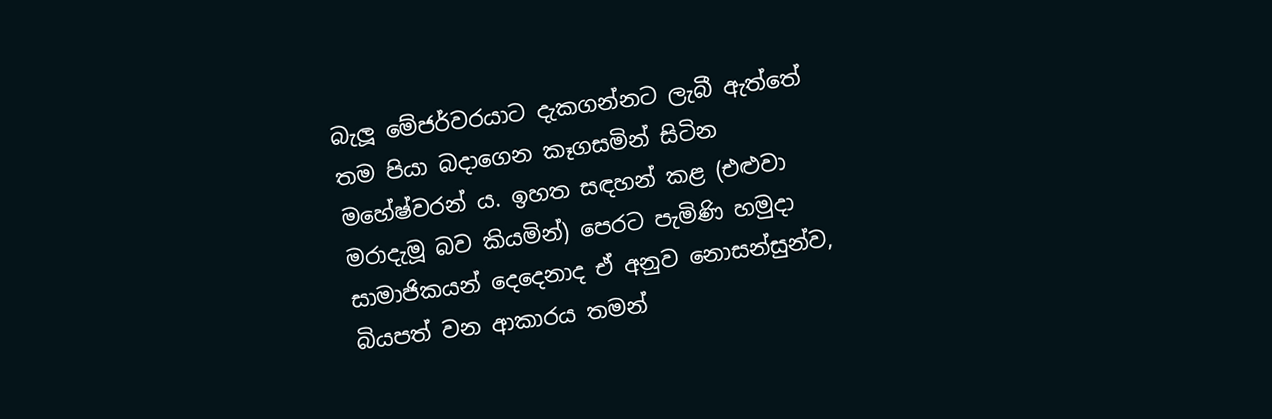බැලූ මේජර්වරයාට දැකගන්නට ලැබී ඇත්තේ තම පියා බදාගෙන කෑගසමින් සිටින මහේෂ්වරන් ය. ඉහත සඳහන් කළ (එළුවා මරාදැමූ බව කියමින්) පෙරට පැමිණි හමුදා සාමාජිකයන් දෙදෙනාද ඒ අනුව නොසන්සුන්ව, බියපත් වන ආකාරය තමන්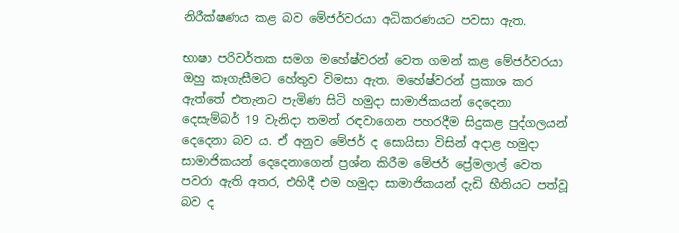නිරීක්ෂණය කළ බව මේජර්වරයා අධිකරණයට පවසා ඇත.

භාෂා පරිවර්තක සමග මහේෂ්වරන් වෙත ගමන් කළ මේජර්වරයා ඔහු කෑගැසීමට හේතුව විමසා ඇත. මහේෂ්වරන් ප්‍රකාශ කර ඇත්තේ එතැනට පැමිණ සිටි හමුදා සාමාජිකයන් දෙදෙනා දෙසැම්බර් 19 වැනිදා තමන් රඳවාගෙන පහරදීම සිදුකළ පුද්ගලයන් දෙදෙනා බව ය. ඒ අනුව මේජර් ද සොයිසා විසින් අදාළ හමුදා සාමාජිකයන් දෙදෙනාගෙන් ප්‍රශ්න කිරීම මේජර් ප්‍රේමලාල් වෙත පවරා ඇති අතර, එහිදී එම හමුදා සාමාජිකයන් දැඩි භීතියට පත්වූ බව ද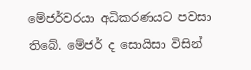මේජර්වරයා අධිකරණයට පවසා තිබේ. මේජර් ද සොයිසා විසින්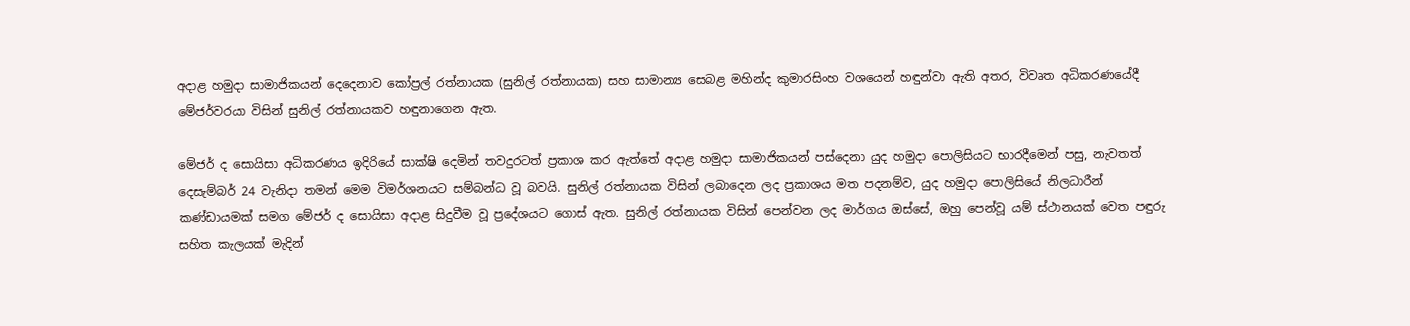අදාළ හමුදා සාමාජිකයන් දෙදෙනාව කෝප්‍රල් රත්නායක (සුනිල් රත්නායක) සහ සාමාන්‍ය සෙබළ මහින්ද කුමාරසිංහ වශයෙන් හඳුන්වා ඇති අතර, විවෘත අධිකරණයේදී මේජර්වරයා විසින් සුනිල් රත්නායකව හඳුනාගෙන ඇත.

මේජර් ද සොයිසා අධිකරණය ඉදිරියේ සාක්ෂි දෙමින් තවදුරටත් ප්‍රකාශ කර ඇත්තේ අදාළ හමුදා සාමාජිකයන් පස්දෙනා යුද හමුදා පොලිසියට භාරදීමෙන් පසු, නැවතත් දෙසැම්බර් 24 වැනිදා තමන් මෙම විමර්ශනයට සම්බන්ධ වූ බවයි. සුනිල් රත්නායක විසින් ලබාදෙන ලද ප්‍රකාශය මත පදනම්ව, යුද හමුදා පොලිසියේ නිලධාරීන් කණ්ඩායමක් සමග මේජර් ද සොයිසා අදාළ සිදුවීම වූ ප්‍රදේශයට ගොස් ඇත. සුනිල් රත්නායක විසින් පෙන්වන ලද මාර්ගය ඔස්සේ, ඔහු පෙන්වූ යම් ස්ථානයක් වෙත පඳුරු සහිත කැලයක් මැදින්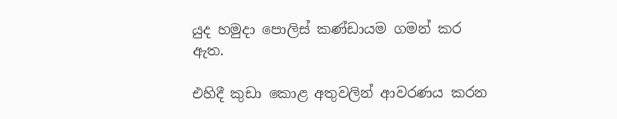යුද හමුදා පොලිස් කණ්ඩායම ගමන් කර ඇත.

එහිදී කුඩා කොළ අතුවලින් ආවරණය කරන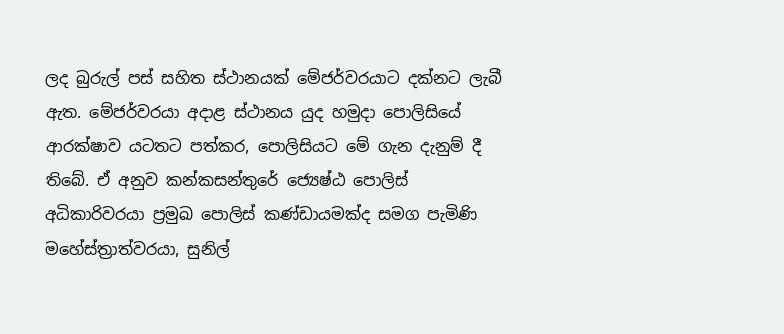ලද බුරුල් පස් සහිත ස්ථානයක් මේජර්වරයාට දක්නට ලැබී ඇත. මේජර්වරයා අදාළ ස්ථානය යුද හමුදා පොලිසියේ ආරක්ෂාව යටතට පත්කර, පොලිසියට මේ ගැන දැනුම් දී තිබේ. ඒ අනුව කන්කසන්තුරේ ජ්‍යෙෂ්ඨ පොලිස් අධිකාරිවරයා ප්‍රමුඛ පොලිස් කණ්ඩායමක්ද සමග පැමිණි මහේස්ත්‍රාත්වරයා, සුනිල්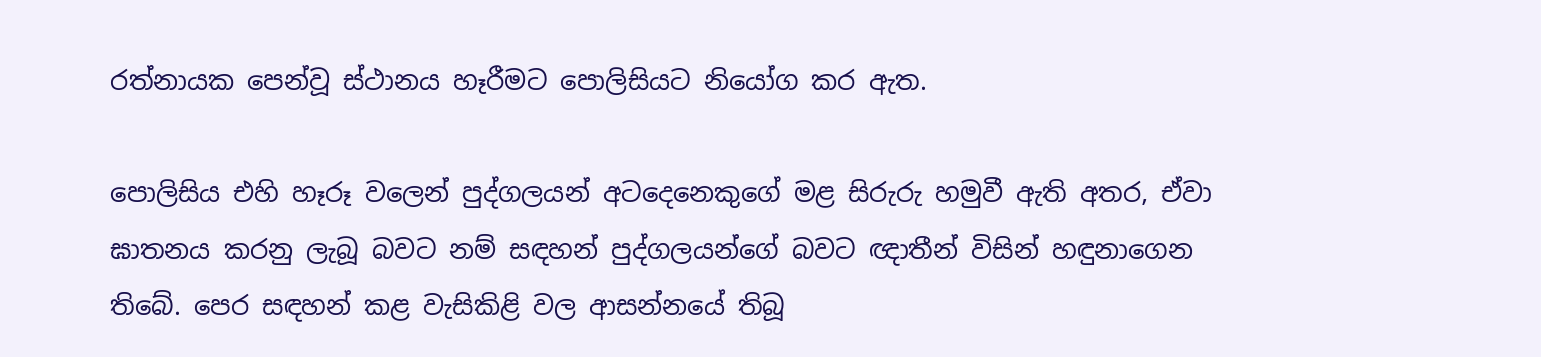රත්නායක පෙන්වූ ස්ථානය හෑරීමට පොලිසියට නියෝග කර ඇත.

පොලිසිය එහි හෑරූ වලෙන් පුද්ගලයන් අටදෙනෙකුගේ මළ සිරුරු හමුවී ඇති අතර, ඒවා ඝාතනය කරනු ලැබූ බවට නම් සඳහන් පුද්ගලයන්ගේ බවට ඥාතීන් විසින් හඳුනාගෙන තිබේ. පෙර සඳහන් කළ වැසිකිළි වල ආසන්නයේ තිබූ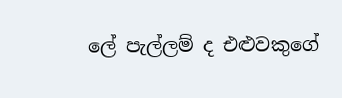ලේ පැල්ලම් ද එළුවකුගේ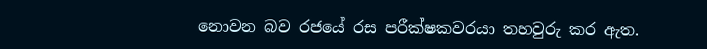නොවන බව රජයේ රස පරීක්ෂකවරයා තහවුරු කර ඇත.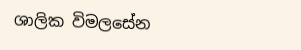ශාලික විමලසේන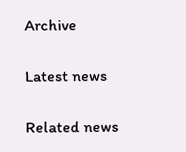Archive

Latest news

Related news